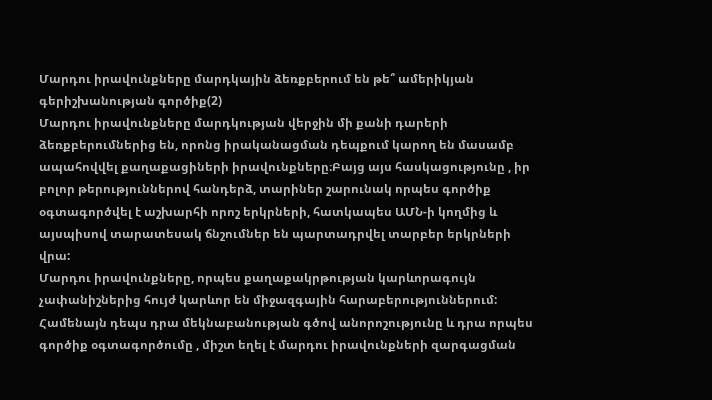Մարդու իրավունքները մարդկային ձեռքբերում են թե՞ ամերիկյան գերիշխանության գործիք(2)
Մարդու իրավունքները մարդկության վերջին մի քանի դարերի ձեռքբերումներից են, որոնց իրականացման դեպքում կարող են մասամբ ապահովվել քաղաքացիների իրավունքները։Բայց այս հասկացությունը , իր բոլոր թերություններով հանդերձ, տարիներ շարունակ որպես գործիք օգտագործվել է աշխարհի որոշ երկրների, հատկապես ԱՄՆ-ի կողմից և այսպիսով տարատեսակ ճնշումներ են պարտադրվել տարբեր երկրների վրա:
Մարդու իրավունքները, որպես քաղաքակրթության կարևորագույն չափանիշներից հույժ կարևոր են միջազգային հարաբերություններում: Համենայն դեպս դրա մեկնաբանության գծով անորոշությունը և դրա որպես գործիք օգտագործումը , միշտ եղել է մարդու իրավունքների զարգացման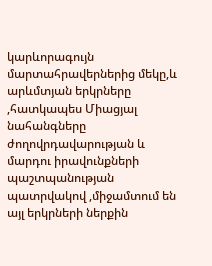կարևորագույն մարտահրավերներից մեկը,և արևմտյան երկրները ,հատկապես Միացյալ նահանգները ժողովրդավարության և մարդու իրավունքների պաշտպանության պատրվակով ,միջամտում են այլ երկրների ներքին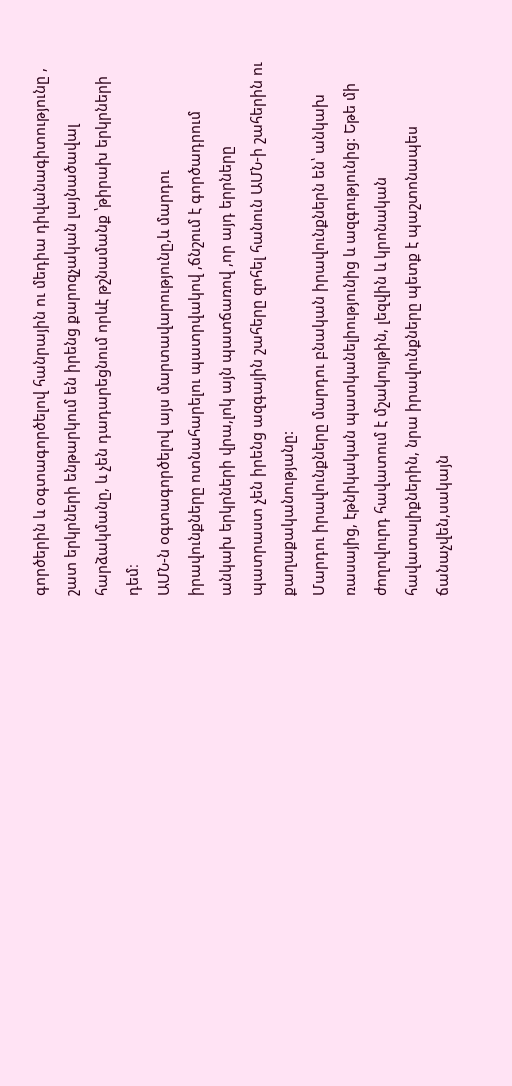գործերին և օգտագործելով հանրային ու մեդիա դիվանագիտությունը , շատ երկրների ենթարկում են իրենց քարոզչական լայնածավալ հարձակմանը, և չեն դադարեցնում որևէ թշնամանք ՝թիրախ երկրների դեմ։
ԱՄՆ-ն օգտագործելով այս մարտավարությունը,և մարդու իրավունքները ոտնահարելու պատրվակով ,ճնշում է գործադրում անկախ երկրների վրա,լոկ այն պատճառով ,որ այդ երրները պատրաստ չեն իրենց ազգային շահերը զոհել հանուն ԱՄՆ-ի շահերին ու քաղաքականությանը:
Մարդու իրավունքները մարդու բնական իրավունքներն են՝ անկախ ռասայից, էթնիկական պատկանելիությունից և ազգությունից: Եթե մի ժողովուրդ հավատում է մշակույթին, լեզվին և կրոնական հավատալիքներին, նրա իրավունքները պետք է պաշտոնապես ճանաչվեն,սակայն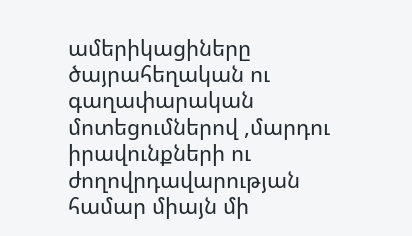ամերիկացիները ծայրահեղական ու գաղափարական մոտեցումներով ,մարդու իրավունքների ու ժողովրդավարության համար միայն մի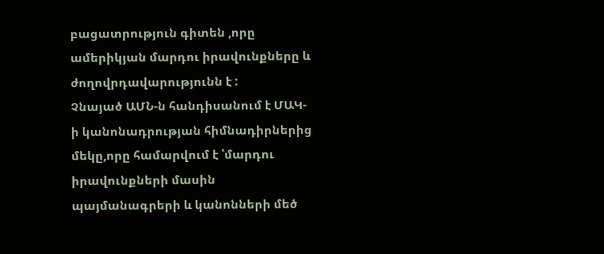բացատրություն գիտեն ,որը ամերիկյան մարդու իրավունքները և ժողովրդավարությունն է :
Չնայած ԱՄՆ-ն հանդիսանում է ՄԱԿ-ի կանոնադրության հիմնադիրներից մեկը,որը համարվում է ՝մարդու իրավունքների մասին պայմանագրերի և կանոնների մեծ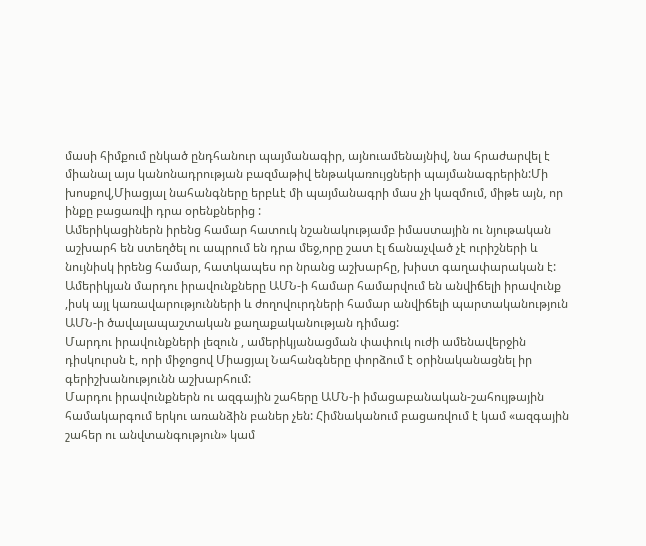մասի հիմքում ընկած ընդհանուր պայմանագիր, այնուամենայնիվ, նա հրաժարվել է միանալ այս կանոնադրության բազմաթիվ ենթակառույցների պայմանագրերին:Մի խոսքով,Միացյալ նահանգները երբևէ մի պայմանագրի մաս չի կազմում, միթե այն, որ ինքը բացառվի դրա օրենքներից :
Ամերիկացիներն իրենց համար հատուկ նշանակությամբ իմաստային ու նյութական աշխարհ են ստեղծել ու ապրում են դրա մեջ,որը շատ էլ ճանաչված չէ ուրիշների և նույնիսկ իրենց համար, հատկապես որ նրանց աշխարհը, խիստ գաղափարական է:
Ամերիկյան մարդու իրավունքները ԱՄՆ-ի համար համարվում են անվիճելի իրավունք ,իսկ այլ կառավարությունների և ժողովուրդների համար անվիճելի պարտականություն ԱՄՆ-ի ծավալապաշտական քաղաքականության դիմաց:
Մարդու իրավունքների լեզուն , ամերիկյանացման փափուկ ուժի ամենավերջին դիսկուրսն է, որի միջոցով Միացյալ Նահանգները փորձում է օրինականացնել իր գերիշխանությունն աշխարհում:
Մարդու իրավունքներն ու ազգային շահերը ԱՄՆ-ի իմացաբանական-շահույթային համակարգում երկու առանձին բաներ չեն: Հիմնականում բացառվում է կամ «ազգային շահեր ու անվտանգություն» կամ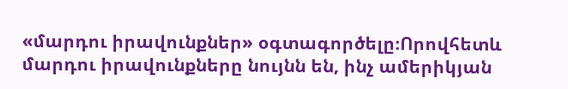«մարդու իրավունքներ» օգտագործելը։Որովհետև մարդու իրավունքները նույնն են, ինչ ամերիկյան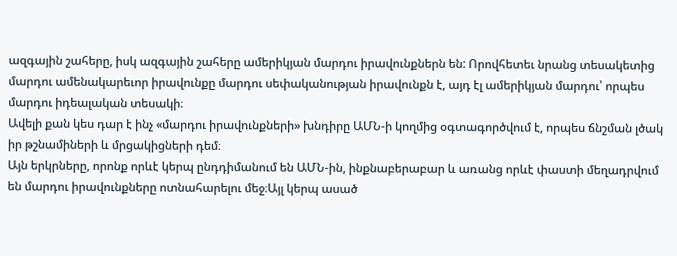ազգային շահերը, իսկ ազգային շահերը ամերիկյան մարդու իրավունքներն են: Որովհետեւ նրանց տեսակետից մարդու ամենակարեւոր իրավունքը մարդու սեփականության իրավունքն է, այդ էլ ամերիկյան մարդու՝ որպես մարդու իդեալական տեսակի։
Ավելի քան կես դար է ինչ «մարդու իրավունքների» խնդիրը ԱՄՆ-ի կողմից օգտագործվում է, որպես ճնշման լծակ իր թշնամիների և մրցակիցների դեմ։
Այն երկրները, որոնք որևէ կերպ ընդդիմանում են ԱՄՆ-ին, ինքնաբերաբար և առանց որևէ փաստի մեղադրվում են մարդու իրավունքները ոտնահարելու մեջ։Այլ կերպ ասած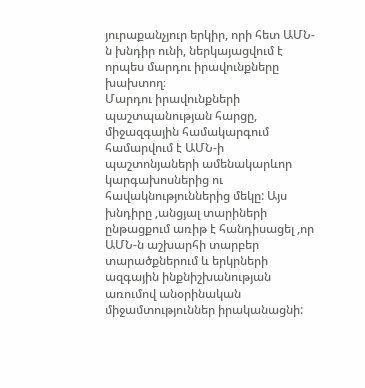յուրաքանչյուր երկիր, որի հետ ԱՄՆ-ն խնդիր ունի, ներկայացվում է որպես մարդու իրավունքները խախտող։
Մարդու իրավունքների պաշտպանության հարցը, միջազգային համակարգում համարվում է ԱՄՆ-ի պաշտոնյաների ամենակարևոր կարգախոսներից ու հավակնություններից մեկը: Այս խնդիրը ,անցյալ տարիների ընթացքում առիթ է հանդիսացել ,որ ԱՄՆ-ն աշխարհի տարբեր տարածքներում և երկրների ազգային ինքնիշխանության առումով անօրինական միջամտություններ իրականացնի: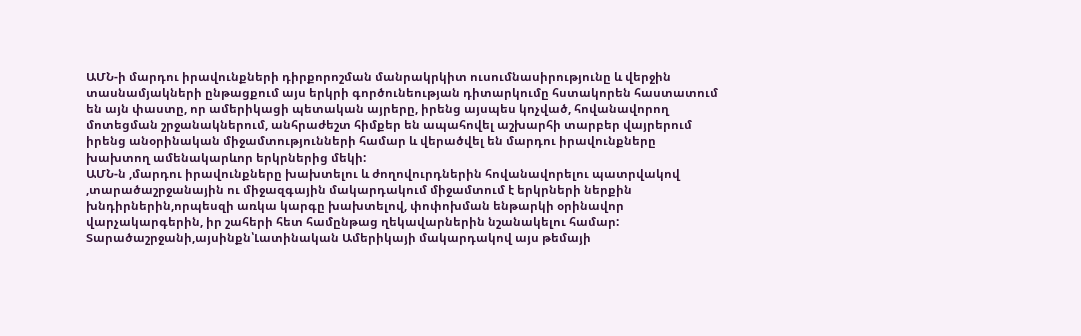ԱՄՆ-ի մարդու իրավունքների դիրքորոշման մանրակրկիտ ուսումնասիրությունը և վերջին տասնամյակների ընթացքում այս երկրի գործունեության դիտարկումը հստակորեն հաստատում են այն փաստը, որ ամերիկացի պետական այրերը, իրենց այսպես կոչված, հովանավորող մոտեցման շրջանակներում, անհրաժեշտ հիմքեր են ապահովել աշխարհի տարբեր վայրերում իրենց անօրինական միջամտությունների համար և վերածվել են մարդու իրավունքները խախտող ամենակարևոր երկրներից մեկի:
ԱՄՆ-ն ,մարդու իրավունքները խախտելու և ժողովուրդներին հովանավորելու պատրվակով ,տարածաշրջանային ու միջազգային մակարդակում միջամտում է երկրների ներքին խնդիրներին,որպեսզի առկա կարգը խախտելով, փոփոխման ենթարկի օրինավոր վարչակարգերին, իր շահերի հետ համընթաց ղեկավարներին նշանակելու համար:
Տարածաշրջանի,այսինքն՝Լատինական Ամերիկայի մակարդակով այս թեմայի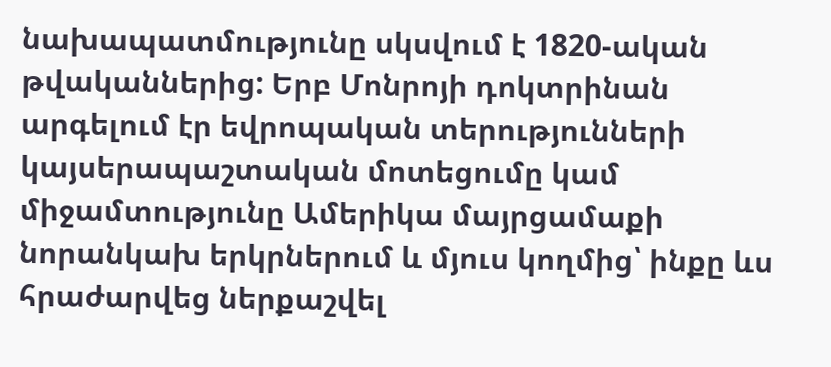նախապատմությունը սկսվում է 1820-ական թվականներից: Երբ Մոնրոյի դոկտրինան արգելում էր եվրոպական տերությունների կայսերապաշտական մոտեցումը կամ միջամտությունը Ամերիկա մայրցամաքի նորանկախ երկրներում և մյուս կողմից՝ ինքը ևս հրաժարվեց ներքաշվել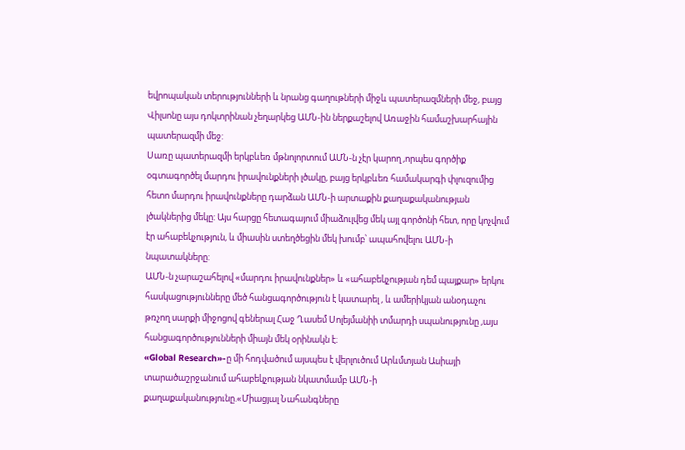եվրոպական տերությունների և նրանց գաղութների միջև պատերազմների մեջ, բայց Վիլսոնը այս դոկտրինան չեղարկեց ԱՄՆ-ին ներքաշելով Առաջին համաշխարհային պատերազմի մեջ:
Սառը պատերազմի երկբևեռ մթնոլորտում ԱՄՆ-ն չէր կարող ,որպես գործիք օգտագործել մարդու իրավունքների լծակը, բայց երկբևեռ համակարգի փլուզումից հետո մարդու իրավունքները դարձան ԱՄՆ-ի արտաքին քաղաքականության լծակներից մեկը: Այս հարցը հետագայում միաձուլվեց մեկ այլ գործոնի հետ, որը կոչվում էր ահաբեկչություն, և միասին ստեղծեցին մեկ խումբ՝ ապահովելու ԱՄՆ-ի նպատակները:
ԱՄՆ-ն չարաշահելով «մարդու իրավունքներ» և «ահաբեկչության դեմ պայքար» երկու հասկացությունները մեծ հանցագործություն է կատարել , և ամերիկյան անօդաչու թռչող սարքի միջոցով գեներալ Հաջ Ղասեմ Սոլեյմանիի տմարդի սպանությունը ,այս հանցագործությունների միայն մեկ օրինակն է։
«Global Research»-ը մի հոդվածում այսպես է վերլուծում Արևմտյան Ասիայի տարածաշրջանում ահաբեկչության նկատմամբ ԱՄՆ-ի քաղաքականությունը.«Միացյալ Նահանգները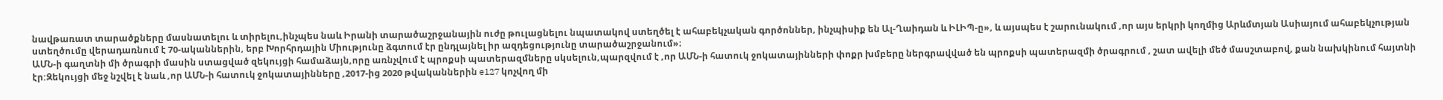նավթառատ տարածքները մասնատելու և տիրելու,ինչպես նաև Իրանի տարածաշրջանային ուժը թուլացնելու նպատակով ստեղծել է ահաբեկչական գործոններ, ինչպիսիք են Ալ-Ղաիդան և ԻԼԻՊ-ը», և այսպես է շարունակում ,որ այս երկրի կողմից Արևմտյան Ասիայում ահաբեկչության ստեղծումը վերադառնում է 70-ականներին, երբ Խորհրդային Միությունը ձգտում էր ընդլայնել իր ազդեցությունը տարածաշրջանում»։
ԱՄՆ-ի գաղտնի մի ծրագրի մասին ստացված զեկույցի համաձայն,որը առնչվում է պրոքսի պատերազմները սկսելուն,պարզվում է ,որ ԱՄՆ-ի հատուկ ջոկատայինների փոքր խմբերը ներգրավված են պրոքսի պատերազմի ծրագրում , շատ ավելի մեծ մասշտաբով, քան նախկինում հայտնի էր:Զեկույցի մեջ նշվել է նաև ,որ ԱՄՆ-ի հատուկ ջոկատայինները ,2017-ից 2020 թվականներին e127 կոչվող մի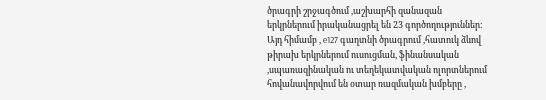ծրագրի շրջագծում ,աշխարհի զանազան երկրներում իրականացրել են 23 գործողություններ: Այդ հիմամբ , e127 գաղտնի ծրագրում ,հատուկ ձևով թիրախ երկրներում ուսուցման, ֆինանսական ,սպառազինական ու տեղեկատվական ոլորտներում հովանավորվում են օտար ռազմական խմբերը ,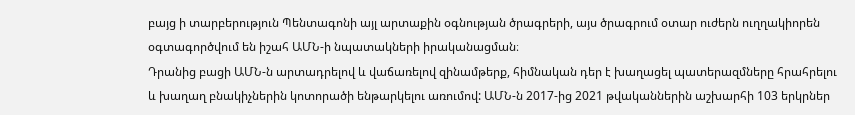բայց ի տարբերություն Պենտագոնի այլ արտաքին օգնության ծրագրերի, այս ծրագրում օտար ուժերն ուղղակիորեն օգտագործվում են իշահ ԱՄՆ-ի նպատակների իրականացման։
Դրանից բացի ԱՄՆ-ն արտադրելով և վաճառելով զինամթերք, հիմնական դեր է խաղացել պատերազմները հրահրելու և խաղաղ բնակիչներին կոտորածի ենթարկելու առումով: ԱՄՆ-ն 2017-ից 2021 թվականներին աշխարհի 103 երկրներ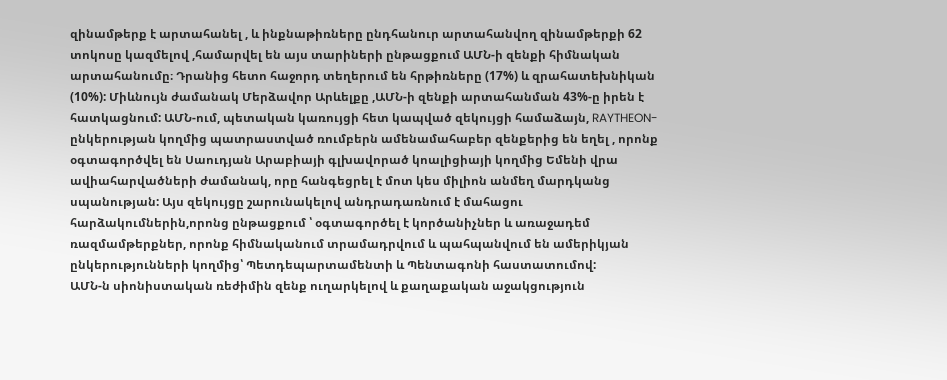զինամթերք է արտահանել , և ինքնաթիռները ընդհանուր արտահանվող զինամթերքի 62 տոկոսը կազմելով ,համարվել են այս տարիների ընթացքում ԱՄՆ-ի զենքի հիմնական արտահանումը։ Դրանից հետո հաջորդ տեղերում են հրթիռները (17%) և զրահատեխնիկան (10%): Միևնույն ժամանակ Մերձավոր Արևելքը ,ԱՄՆ-ի զենքի արտահանման 43%-ը իրեն է հատկացնում: ԱՄՆ-ում, պետական կառույցի հետ կապված զեկույցի համաձայն, RAYTHEON-ընկերության կողմից պատրաստված ռումբերն ամենամահաբեր զենքերից են եղել , որոնք օգտագործվել են Սաուդյան Արաբիայի գլխավորած կոալիցիայի կողմից Եմենի վրա ավիահարվածների ժամանակ, որը հանգեցրել է մոտ կես միլիոն անմեղ մարդկանց սպանության: Այս զեկույցը շարունակելով անդրադառնում է մահացու հարձակումներին,որոնց ընթացքում ՝ օգտագործել է կործանիչներ և առաջադեմ ռազմամթերքներ, որոնք հիմնականում տրամադրվում և պահպանվում են ամերիկյան ընկերությունների կողմից՝ Պետդեպարտամենտի և Պենտագոնի հաստատումով:
ԱՄՆ-ն սիոնիստական ռեժիմին զենք ուղարկելով և քաղաքական աջակցություն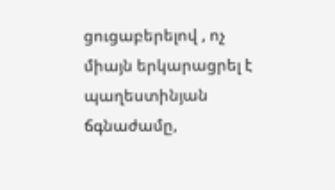ցուցաբերելով , ոչ միայն երկարացրել է պաղեստինյան ճգնաժամը,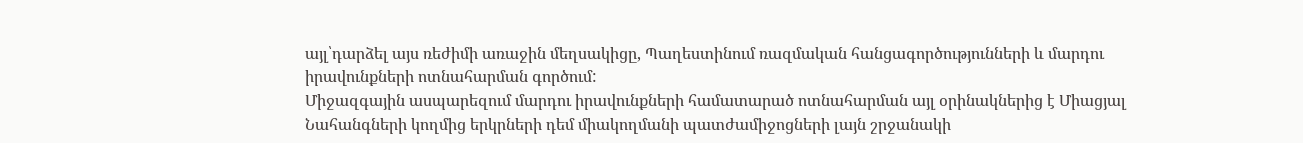այլ՝դարձել այս ռեժիմի առաջին մեղսակիցը, Պաղեստինում ռազմական հանցագործությունների և մարդու իրավունքների ոտնահարման գործում:
Միջազգային ասպարեզում մարդու իրավունքների համատարած ոտնահարման այլ օրինակներից է Միացյալ Նահանգների կողմից երկրների դեմ միակողմանի պատժամիջոցների լայն շրջանակի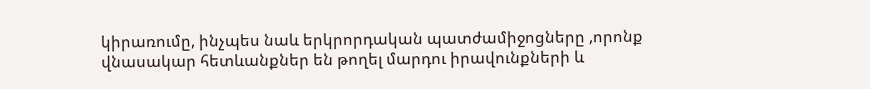կիրառումը, ինչպես նաև երկրորդական պատժամիջոցները ,որոնք վնասակար հետևանքներ են թողել մարդու իրավունքների և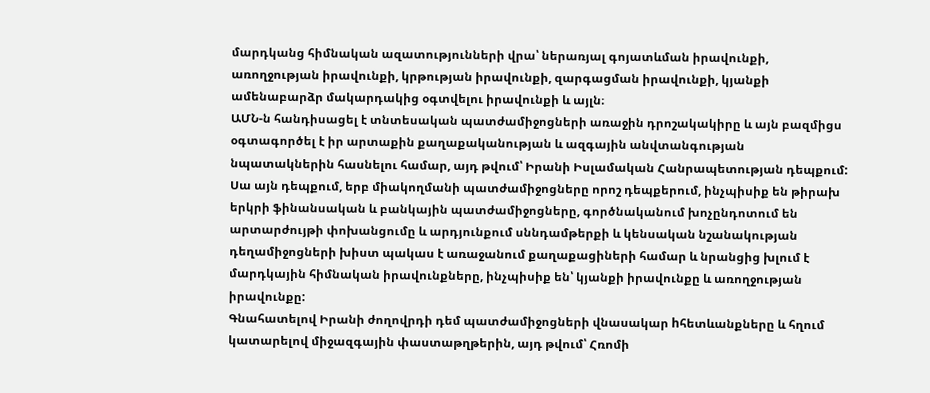մարդկանց հիմնական ազատությունների վրա՝ ներառյալ գոյատևման իրավունքի, առողջության իրավունքի, կրթության իրավունքի, զարգացման իրավունքի, կյանքի ամենաբարձր մակարդակից օգտվելու իրավունքի և այլն։
ԱՄՆ-ն հանդիսացել է տնտեսական պատժամիջոցների առաջին դրոշակակիրը և այն բազմիցս օգտագործել է իր արտաքին քաղաքականության և ազգային անվտանգության նպատակներին հասնելու համար, այդ թվում՝ Իրանի Իսլամական Հանրապետության դեպքում: Սա այն դեպքում, երբ միակողմանի պատժամիջոցները որոշ դեպքերում, ինչպիսիք են թիրախ երկրի ֆինանսական և բանկային պատժամիջոցները, գործնականում խոչընդոտում են արտարժույթի փոխանցումը և արդյունքում սննդամթերքի և կենսական նշանակության դեղամիջոցների խիստ պակաս է առաջանում քաղաքացիների համար և նրանցից խլում է մարդկային հիմնական իրավունքները, ինչպիսիք են՝ կյանքի իրավունքը և առողջության իրավունքը:
Գնահատելով Իրանի ժողովրդի դեմ պատժամիջոցների վնասակար hհետևանքները և հղում կատարելով միջազգային փաստաթղթերին, այդ թվում՝ Հռոմի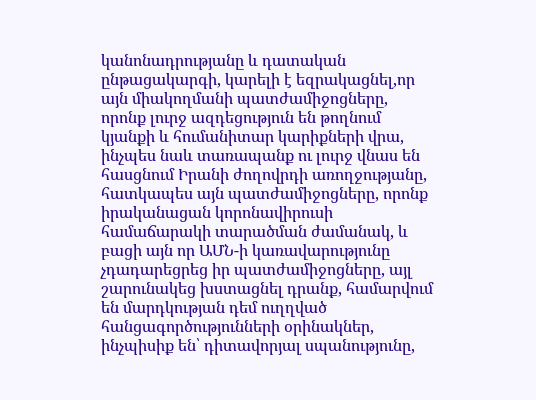կանոնադրությանը և դատական ընթացակարգի, կարելի է եզրակացնել,որ այն միակողմանի պատժամիջոցները, որոնք լուրջ ազդեցություն են թողնում կյանքի և հումանիտար կարիքների վրա, ինչպես նաև տառապանք ու լուրջ վնաս են հասցնում Իրանի ժողովրդի առողջությանը, հատկապես այն պատժամիջոցները, որոնք իրականացան կորոնավիրուսի համաճարակի տարածման ժամանակ, և բացի այն որ ԱՄՆ-ի կառավարությունը չդադարեցրեց իր պատժամիջոցները, այլ շարունակեց խստացնել դրանք, համարվում են մարդկության դեմ ուղղված հանցագործությունների օրինակներ, ինչպիսիք են՝ դիտավորյալ սպանությունը,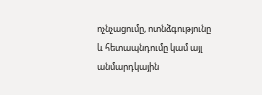ոչնչացումը, ոտնձգությունը և հետապնդումը կամ այլ անմարդկային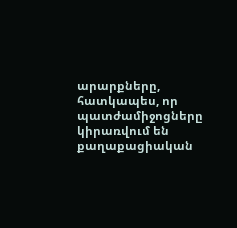արարքները, հատկապես, որ պատժամիջոցները կիրառվում են քաղաքացիական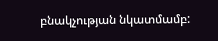բնակչության նկատմամբ: